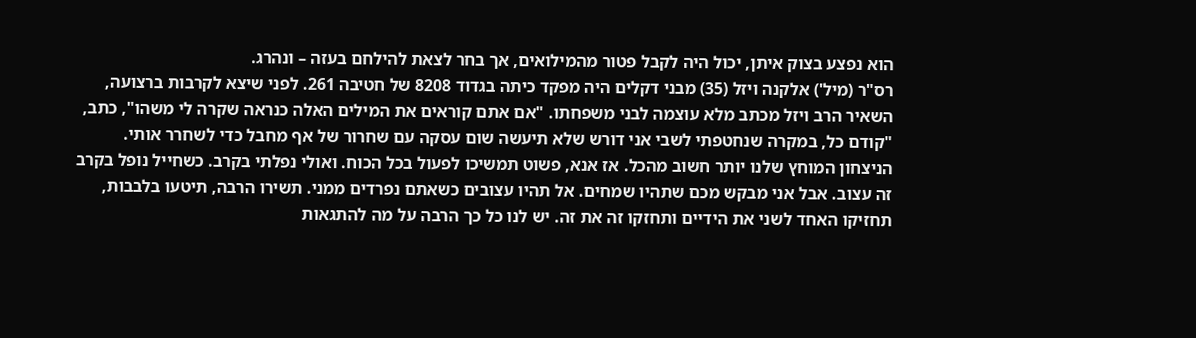הוא נפצע בצוק איתן, יכול היה לקבל פטור מהמילואים, אך בחר לצאת להילחם בעזה – ונהרג.
רס"ר (מיל') אלקנה ויזל (35) מבני דקלים היה מפקד כיתה בגדוד 8208 של חטיבה 261. לפני שיצא לקרבות ברצועה, השאיר הרב ויזל מכתב מלא עוצמה לבני משפחתו. "אם אתם קוראים את המילים האלה כנראה שקרה לי משהו", כתב, "קודם כל, במקרה שנחטפתי לשבי אני דורש שלא תיעשה שום עסקה עם שחרור של אף מחבל כדי לשחרר אותי. הניצחון המוחץ שלנו יותר חשוב מהכל. אז אנא, פשוט תמשיכו לפעול בכל הכוח. ואולי נפלתי בקרב. כשחייל נופל בקרב זה עצוב. אבל אני מבקש מכם שתהיו שמחים. אל תהיו עצובים כשאתם נפרדים ממני. תשירו הרבה, תיטעו בלבבות, תחזיקו האחד לשני את הידיים ותחזקו זה את זה. יש לנו כל כך הרבה על מה להתגאות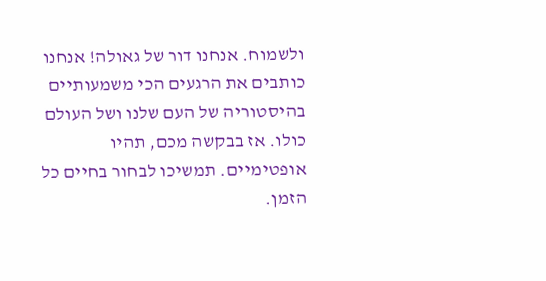ולשמוח. אנחנו דור של גאולה! אנחנו כותבים את הרגעים הכי משמעותיים בהיסטוריה של העם שלנו ושל העולם כולו. אז בבקשה מכם, תהיו אופטימיים. תמשיכו לבחור בחיים כל הזמן.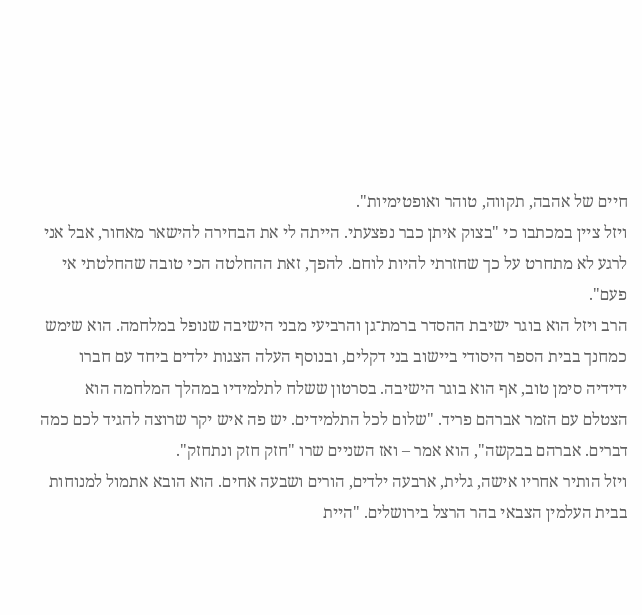חיים של אהבה, תקווה, טוהר ואופטימיות".
ויזל ציין במכתבו כי "בצוק איתן כבר נפצעתי. הייתה לי את הבחירה להישאר מאחור, אבל אני לרגע לא מתחרט על כך שחזרתי להיות לוחם. להפך, זאת ההחלטה הכי טובה שהחלטתי אי פעם".
הרב ויזל הוא בוגר ישיבת ההסדר ברמת־גן והרביעי מבני הישיבה שנופל במלחמה. הוא שימש כמחנך בבית הספר היסודי ביישוב בני דקלים, ובנוסף העלה הצגות ילדים ביחד עם חברו ידידיה סימן טוב, אף הוא בוגר הישיבה. בסרטון ששלח לתלמידיו במהלך המלחמה הוא הצטלם עם הזמר אברהם פריד. "שלום לכל התלמידים. יש פה איש יקר שרוצה להגיד לכם כמה דברים. אברהם בבקשה", הוא אמר – ואז השניים שרו "חזק חזק ונתחזק".
ויזל הותיר אחריו אישה, גלית, ארבעה ילדים, הורים ושבעה אחים. הוא הובא אתמול למנוחות בבית העלמין הצבאי בהר הרצל בירושלים. "היית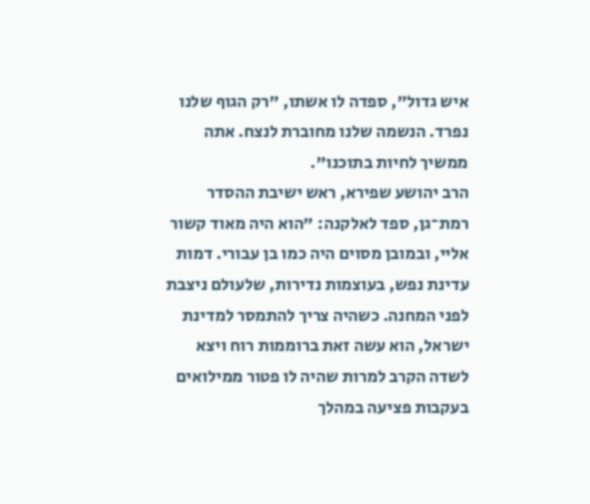איש גדול", ספדה לו אשתו, "רק הגוף שלנו נפרד. הנשמה שלנו מחוברת לנצח. אתה ממשיך לחיות בתוכנו".
הרב יהושע שפירא, ראש ישיבת ההסדר רמת־גן, ספד לאלקנה: "הוא היה מאוד קשור אליי, ובמובן מסוים היה כמו בן עבורי. דמות עדינת נפש, בעוצמות נדירות, שלעולם ניצבת לפני המחנה. כשהיה צריך להתמסר למדינת ישראל, הוא עשה זאת ברוממות רוח ויצא לשדה הקרב למרות שהיה לו פטור ממילואים בעקבות פציעה במהלך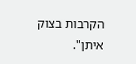הקרבות בצוק איתן".